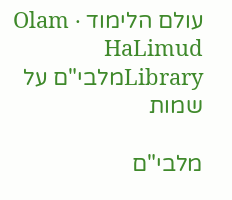עולם הלימוד · Olam HaLimud
Libraryמלבי"ם על שמות

מלבי"ם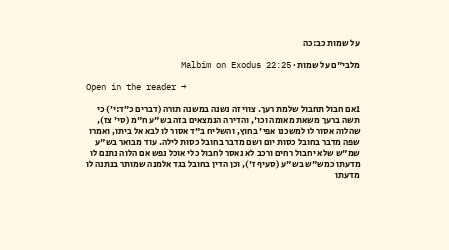על שמות כב:כה

מלבי"ם על שמות · Malbim on Exodus 22:25

Open in the reader →

1אם חבול תחבול שלמת רעך. צווי זה נשנה במשנה תורה (דברים כ״ד:י׳) כי תשה ברעך משאת מאומה וכו', והדירה הנמצאים בזה בש"ע ח"מ (סי' צז), שהלוה אסור לו למשכנו אפי' בחוץ, והשליח ב"ד אסור לו לבא אל ביתו, ואמרו שפה מדבר בחובל כסות יום ושם מדבר בחובל כסות לילה. עוד מבואר בש"ע שמ"ש שלא יחבול רחים ורכב לא נאסר לחבול כלי אוכל נפש אם הלוה נתנם לו מדעתו כמש"ש בש"ע (סעיף ז'), וכן הדין בחובל בגד אלמנה שמותר בנתנה לו מדעתו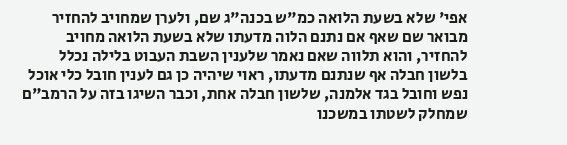אפי' שלא בשעת הלואה כמ"ש בכנה"ג שם, ולערן שמחויב להחזיר מבואר שם שאף אם נתנם הלוה מדעתו שלא בשעת הלואה מחויב להחזיר, והוא תלווה שאם נאמר שלענין השבת העבוט בלילה נכלל בלשון חבלה אף שנתנם מדעתו, ראוי שיהיה כן גם לענין חובל כלי אוכל נפש וחובל בגד אלמנה, שלשון חבלה אחת, וכבר השיגו בזה על הרמב"ם שמחלק לשטתו במשכנו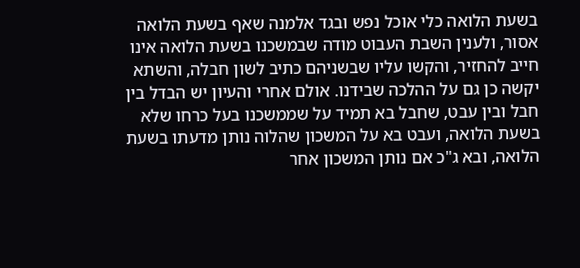בשעת הלואה כלי אוכל נפש ובגד אלמנה שאף בשעת הלואה אסור, ולענין השבת העבוט מודה שבמשכנו בשעת הלואה אינו חייב להחזיר, והקשו עליו שבשניהם כתיב לשון חבלה, והשתא יקשה כן גם על ההלכה שבידנו. אולם אחרי והעיון יש הבדל בין חבל ובין עבט, שחבל בא תמיד על שממשכנו בעל כרחו שלא בשעת הלואה, ועבט בא על המשכון שהלוה נותן מדעתו בשעת הלואה, ובא ג"כ אם נותן המשכון אחר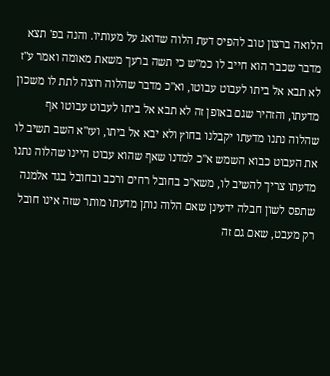הלואה ברצון טוב להפיס דעת הלוה שדואג על מעותיו. והנה בפ' תצא מדבר שכבר הוא חייב לו כמ"ש כי תשה ברעך משאת מאומה ואמר ע"ז לא תבא אל ביתו לעבוט עבוטו, וא"כ מדבר שהלוה רוצה לתת לו משכון מדעתו, והזהיר שגם באופן זה לא תבא אל ביתו לעבוט עבוטו אף שהלוה נתנו מדעתו יקבלנו בחוץ ולא יבא אל ביתו, ועז"א השב תשיב לו את העבוט כבוא השמש א"כ למדנו שאף שהוא עבוט היינו שהלוה נתנו מדעתו צריך להשיב לו, משא"כ בחובל רחים ורכב ובחובל בגד אלמנה שתפס לשון חבלה ידעינן שאם הלוה נותן מדעתו מותר שזה אינו חובל רק מעבט, שאם גם זה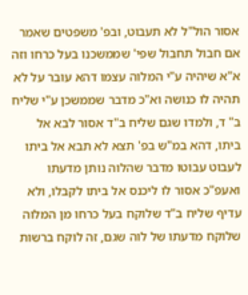אסור הול"ל לא תעבוט, ובפ' משפטים שאמר אם חבול תחבול שפי' שממשכנו בעל כרחו וזה א"א שיהיה ע"י המלוה עצמו דהא עובר על לא תהיה לו כנושה וא"כ מדבר שממשכן ע"י שליח ב" ד, ולמדו שגם שליח ב"ד אסור לבא אל ביתו, דהא במ"ש בפ' תצא לא תבא אל ביתו לעבוט עבוטו מדבר שהלוה נותן מדעתו ואעפ"כ אסור לו ליכנס אל ביתו לקבלו, ולא עדיף שליח ב"ד שלוקח בעל כרחו מן המלוה שלוקח מדעתו של לוה שגם, זה לוקח ברשות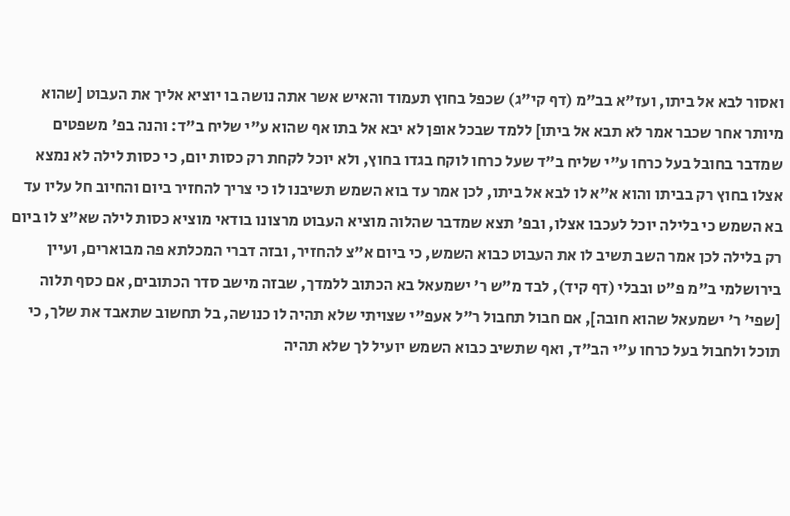ואסור לבא אל ביתו, ועז"א בב"מ (דף קי"ג) שכפל בחוץ תעמוד והאיש אשר אתה נושה בו יוציא אליך את העבוט [שהוא מיותר אחר שכבר אמר לא תבא אל ביתו] ללמד שבכל אופן לא יבא אל בתו אף שהוא ע"י שליח ב"ד: והנה בפ' משפטים שמדבר בחובל בעל כרחו ע"י שליח ב"ד שעל כרחו לוקח בגדו בחוץ, ולא יוכל לקחת רק כסות יום, כי כסות לילה לא נמצא אצלו בחוץ רק בביתו והוא א"א לו לבא אל ביתו, לכן אמר עד בוא השמש תשיבנו לו כי צריך להחזיר ביום והחיוב חל עליו עד בא השמש כי בלילה יוכל לעכבו אצלו, ובפ' תצא שמדבר שהלוה מוציא העבוט מרצונו בודאי מוציא כסות לילה שא"צ לו ביום רק בלילה לכן אמר השב תשיב לו את העבוט כבוא השמש, כי ביום א"צ להחזיר, ובזה דברי המכלתא פה מבוארים, ועיין בירושלמי ב"מ פ"ט ובבלי (דף קיד), לבד מ"ש ר' ישמעאל בא הכתוב ללמדך, שבזה מישב סדר הכתובים, אם כסף תלוה [שפי' ר' ישמעאל שהוא חובה], אם חבול תחבול ר"ל אעפ"י שצויתי שלא תהיה לו כנושה, בל תחשוב שתאבד את שלך, כי תוכל ולחבול בעל כרחו ע"י הב"ד, ואף שתשיב כבוא השמש יועיל לך שלא תהיה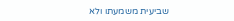שביעית משמעתו ולא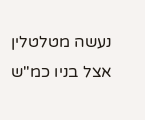נעשה מטלטלין אצל בניו כמ"ש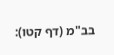בב"מ (דף קטו):